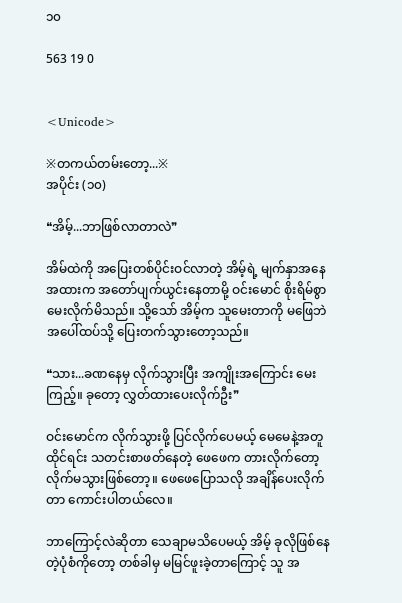၁၀

563 19 0


<Unicode>

※တကယ်တမ်းတော့...※
အပိုင်း (၁၀)

❝အိမ့်...ဘာဖြစ်လာတာလဲ❞

အိမ်ထဲကို အပြေးတစ်ပိုင်းဝင်လာတဲ့ အိမ့်ရဲ့ မျက်နှာအနေအထားက အတော်ပျက်ယွင်းနေတာမို့ ဝင်းမောင် စိုးရိမ်စွာ မေးလိုက်မိသည်။ သို့သော် အိမ့်က သူမေးတာကို မဖြေဘဲ အပေါ်ထပ်သို့ ပြေးတက်သွားတော့သည်။

❝သား...ခဏနေမှ လိုက်သွားပြီး အကျိုးအကြောင်း မေးကြည့်။ ခုတော့ လွှတ်ထားပေးလိုက်ဦး❞

ဝင်းမောင်က လိုက်သွားဖို့ ပြင်လိုက်ပေမယ့် မေမေနဲ့အတူ ထိုင်ရင်း သတင်းစာဖတ်နေတဲ့ ဖေဖေက တားလိုက်တော့ လိုက်မသွားဖြစ်တော့။ ဖေဖေပြောသလို အချိန်ပေးလိုက်တာ ကောင်းပါတယ်လေ။

ဘာကြောင့်လဲဆိုတာ သေချာမသိပေမယ့် အိမ့် ခုလိုဖြစ်နေတဲ့ပုံစံကိုတော့ တစ်ခါမှ မမြင်ဖူးခဲ့တာကြောင့် သူ အ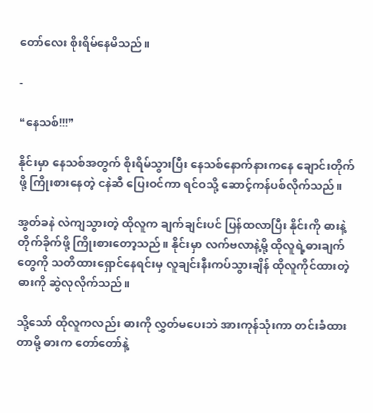တော်လေး စိုးရိမ်နေမိသည်။

-

❝နေသစ်!!!❞

နိုင်းမှာ နေသစ်အတွက် စိုးရိမ်သွားပြီး နေသစ်နောက်နားကနေ ချောင်းတိုက်ဖို့ ကြိုးစားနေတဲ့ ငနဲဆီ ပြေးဝင်ကာ ရင်ဝသို့ ဆောင့်ကန်ပစ်လိုက်သည်။

အွတ်ခနဲ လဲကျသွားတဲ့ ထိုလူက ချက်ချင်းပင် ပြန်ထလာပြီး နိုင်းကို ဓားနဲ့တိုက်ခိုက်ဖို့ ကြိုးစားတော့သည်။ နိုင်းမှာ လက်ဗလာနဲ့မို့ ထိုလူရဲ့ဓားချက်တွေကို သတိထားရှောင်နေရင်းမှ လူချင်းနီးကပ်သွားချိန် ထိုလူကိုင်ထားတဲ့ဓားကို ဆွဲလုလိုက်သည်။

သို့သော် ထိုလူကလည်း ဓားကို လွှတ်မပေးဘဲ အားကုန်သုံးကာ တင်းခံထားတာမို့ ဓားက တော်တော်နဲ့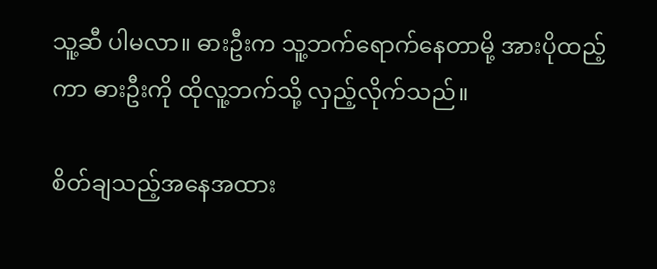သူ့ဆီ ပါမလာ။ ဓားဦးက သူ့ဘက်ရောက်နေတာမို့ အားပိုထည့်ကာ ဓားဦးကို ထိုလူ့ဘက်သို့ လှည့်လိုက်သည်။

စိတ်ချသည့်အနေအထား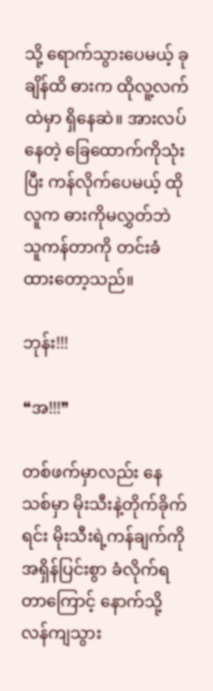သို့ ရောက်သွားပေမယ့် ခုချိန်ထိ ဓားက ထိုလူ့လက်ထဲမှာ ရှိနေဆဲ။ အားလပ်နေတဲ့ ခြေထောက်ကိုသုံးပြီး ကန်လိုက်ပေမယ့် ထိုလူက ဓားကိုမလွှတ်ဘဲ သူကန်တာကို တင်းခံထားတော့သည်။

ဘုန်း!!!

❝အ!!!❞

တစ်ဖက်မှာလည်း နေသစ်မှာ မိုးသီးနဲ့တိုက်ခိုက်ရင်း မိုးသီးရဲ့ကန်ချက်ကို အရှိန်ပြင်းစွာ ခံလိုက်ရတာကြောင့် နောက်သို့ လန်ကျသွား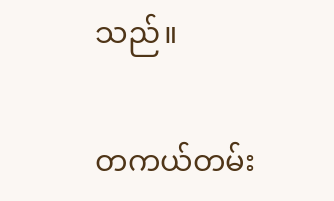သည်။

တကယ်တမ်း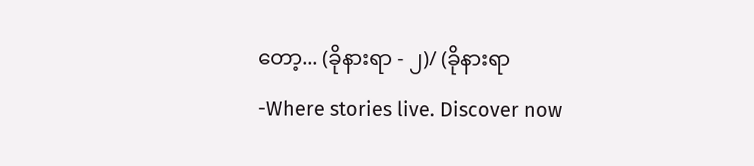တော့... (ခိုနားရာ - ၂)/ (ခိုနားရာ -Where stories live. Discover now